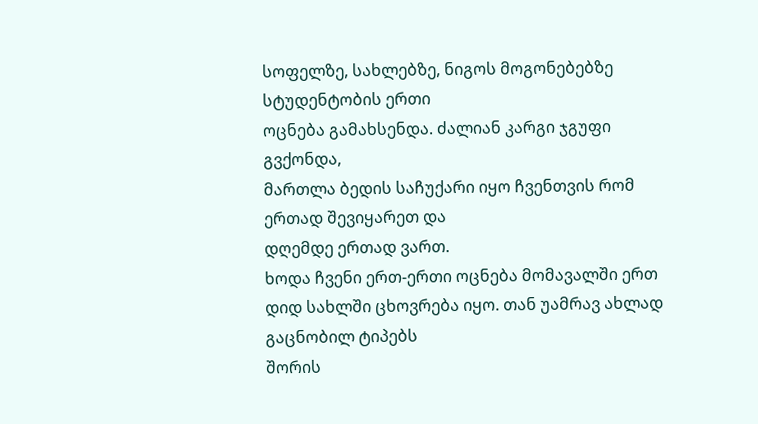სოფელზე, სახლებზე, ნიგოს მოგონებებზე სტუდენტობის ერთი
ოცნება გამახსენდა. ძალიან კარგი ჯგუფი გვქონდა,
მართლა ბედის საჩუქარი იყო ჩვენთვის რომ ერთად შევიყარეთ და
დღემდე ერთად ვართ.
ხოდა ჩვენი ერთ-ერთი ოცნება მომავალში ერთ
დიდ სახლში ცხოვრება იყო. თან უამრავ ახლად გაცნობილ ტიპებს
შორის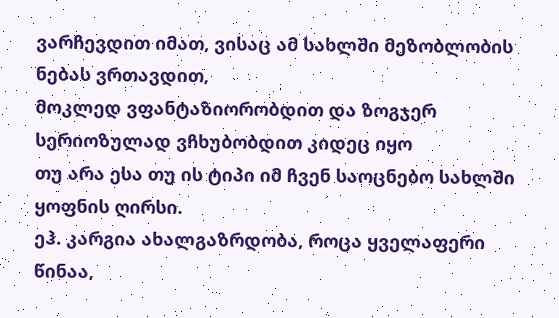ვარჩევდით იმათ, ვისაც ამ სახლში მეზობლობის ნებას ვრთავდით,
მოკლედ ვფანტაზიორობდით და ზოგჯერ სერიოზულად ვჩხუბობდით კიდეც იყო
თუ არა ესა თუ ის ტიპი იმ ჩვენ საოცნებო სახლში ყოფნის ღირსი.
ეჰ. კარგია ახალგაზრდობა, როცა ყველაფერი წინაა,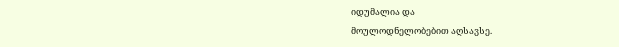იდუმალია და
მოულოდნელობებით აღსავსე.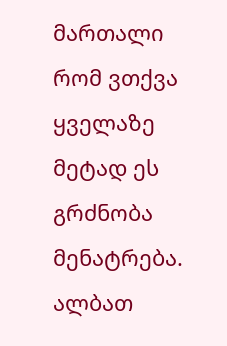მართალი რომ ვთქვა ყველაზე მეტად ეს გრძნობა მენატრება.
ალბათ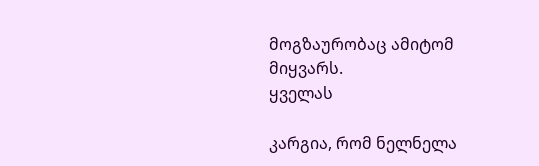მოგზაურობაც ამიტომ მიყვარს.
ყველას

კარგია, რომ ნელნელა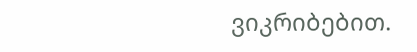ვიკრიბებით.